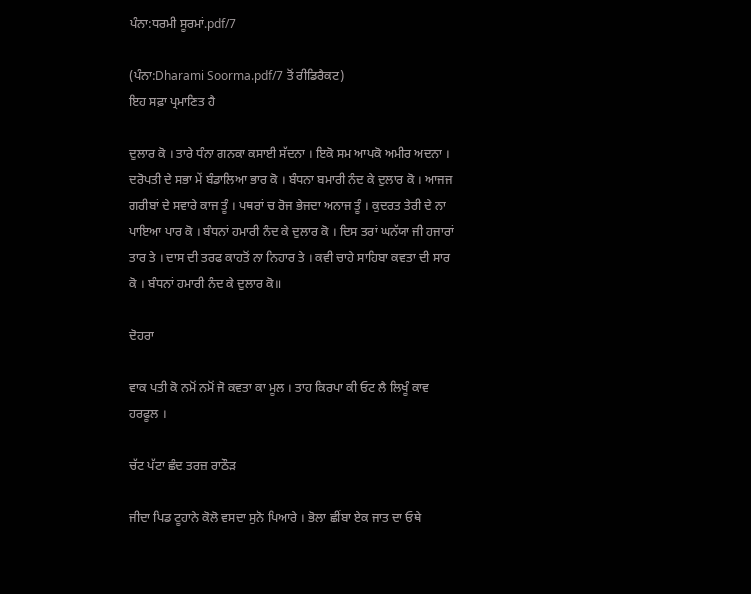ਪੰਨਾ:ਧਰਮੀ ਸੂਰਮਾਂ.pdf/7

(ਪੰਨਾ:Dharami Soorma.pdf/7 ਤੋਂ ਰੀਡਿਰੈਕਟ)
ਇਹ ਸਫ਼ਾ ਪ੍ਰਮਾਣਿਤ ਹੈ

ਦੁਲਾਰ ਕੋ । ਤਾਰੇ ਧੰਨਾ ਗਨਕਾ ਕਸਾਈ ਸੱਦਨਾ । ਇਕੋ ਸਮ ਆਪਕੋ ਅਮੀਰ ਅਦਨਾ । ਦਰੋਪਤੀ ਦੇ ਸਭਾ ਮੇਂ ਬੰਡਾਲਿਆ ਭਾਰ ਕੋ । ਬੰਧਨਾ ਬਮਾਰੀ ਨੰਦ ਕੇ ਦੁਲਾਰ ਕੋ । ਆਜਜ ਗਰੀਬਾਂ ਦੇ ਸਵਾਰੇ ਕਾਜ ਤੂੰ । ਪਥਰਾਂ ਚ ਰੋਜ ਭੇਜਦਾ ਅਨਾਜ ਤੂੰ । ਕੁਦਰਤ ਤੇਰੀ ਦੇ ਨਾ ਪਾਇਆ ਪਾਰ ਕੋ । ਬੰਧਨਾਂ ਹਮਾਰੀ ਨੰਦ ਕੇ ਦੁਲਾਰ ਕੋ । ਦਿਸ ਤਰਾਂ ਘਨੱਯਾ ਜੀ ਹਜਾਰਾਂ ਤਾਰ ਤੇ । ਦਾਸ ਦੀ ਤਰਫ ਕਾਹਤੋਂ ਨਾ ਨਿਹਾਰ ਤੇ । ਕਵੀ ਚਾਹੇ ਸਾਹਿਬਾ ਕਵਤਾ ਦੀ ਸਾਰ ਕੋ । ਬੰਧਨਾਂ ਹਮਾਰੀ ਨੰਦ ਕੇ ਦੁਲਾਰ ਕੋ॥

ਦੋਹਰਾ

ਵਾਕ ਪਤੀ ਕੋ ਨਮੋਂ ਨਮੋਂ ਜੋ ਕਵਤਾ ਕਾ ਮੂਲ । ਤਾਹ ਕਿਰਪਾ ਕੀ ਓਟ ਲੈ ਲਿਖੂੰ ਕਾਵ ਹਰਫੂਲ ।

ਚੱਟ ਪੱਟਾ ਛੰਦ ਤਰਜ਼ ਰਾਠੌੜ

ਜੀਦਾ ਪਿਡ ਟੂਹਾਨੇ ਕੋਲੋ ਵਸਦਾ ਸੁਨੋ ਪਿਆਰੇ । ਭੋਲਾ ਛੀਂਬਾ ਏਕ ਜਾਤ ਦਾ ਓਥੇ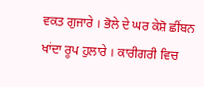ਵਕਤ ਗੁਜਾਰੇ । ਭੋਲੇ ਦੇ ਘਰ ਕੇਸ਼ੋ ਛੀਂਬਨ ਖਾਂਦਾ ਰੂਪ ਹੁਲਾਰੇ । ਕਾਰੀਗਰੀ ਵਿਚ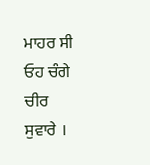ਮਾਹਰ ਸੀ ਓਹ ਚੰਗੇ ਚੀਰ ਸੁਵਾਰੇ ।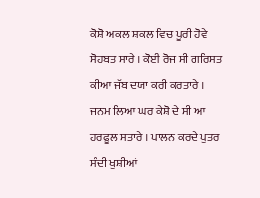ਕੋਸ਼ੋ ਅਕਲ ਸ਼ਕਲ ਵਿਚ ਪੂਰੀ ਹੋਵੇ ਸੋਹਬਤ ਸਾਰੇ । ਕੋਈ ਰੋਜ ਸੀ ਗਰਿਸਤ ਕੀਆ ਜੱਬ ਦਯਾ ਕਰੀ ਕਰਤਾਰੇ । ਜਨਮ ਲਿਆ ਘਰ ਕੇਸ਼ੋ ਦੇ ਸੀ ਆ ਹਰਫੂਲ ਸਤਾਰੇ । ਪਾਲਨ ਕਰਦੇ ਪੁਤਰ ਸੰਦੀ ਖੁਸ਼ੀਆਂ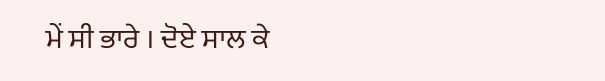ਮੇਂ ਸੀ ਭਾਰੇ । ਦੋਏ ਸਾਲ ਕੇ